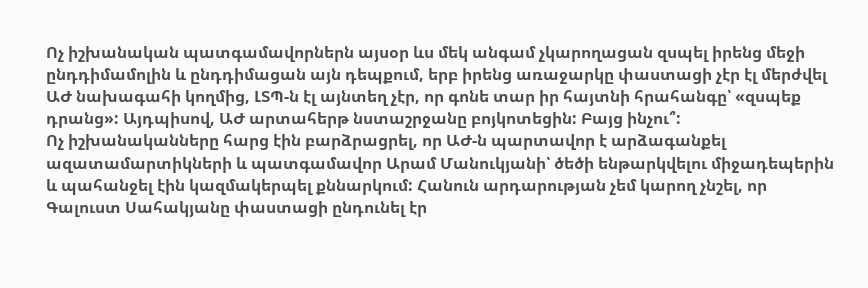Ոչ իշխանական պատգամավորներն այսօր ևս մեկ անգամ չկարողացան զսպել իրենց մեջի ընդդիմամոլին և ընդդիմացան այն դեպքում, երբ իրենց առաջարկը փաստացի չէր էլ մերժվել ԱԺ նախագահի կողմից, ԼՏՊ-ն էլ այնտեղ չէր, որ գոնե տար իր հայտնի հրահանգը՝ «զսպեք դրանց»: Այդպիսով, ԱԺ արտահերթ նստաշրջանը բոյկոտեցին: Բայց ինչու՞:
Ոչ իշխանականները հարց էին բարձրացրել, որ ԱԺ-ն պարտավոր է արձագանքել ազատամարտիկների և պատգամավոր Արամ Մանուկյանի՝ ծեծի ենթարկվելու միջադեպերին և պահանջել էին կազմակերպել քննարկում: Հանուն արդարության չեմ կարող չնշել, որ Գալուստ Սահակյանը փաստացի ընդունել էր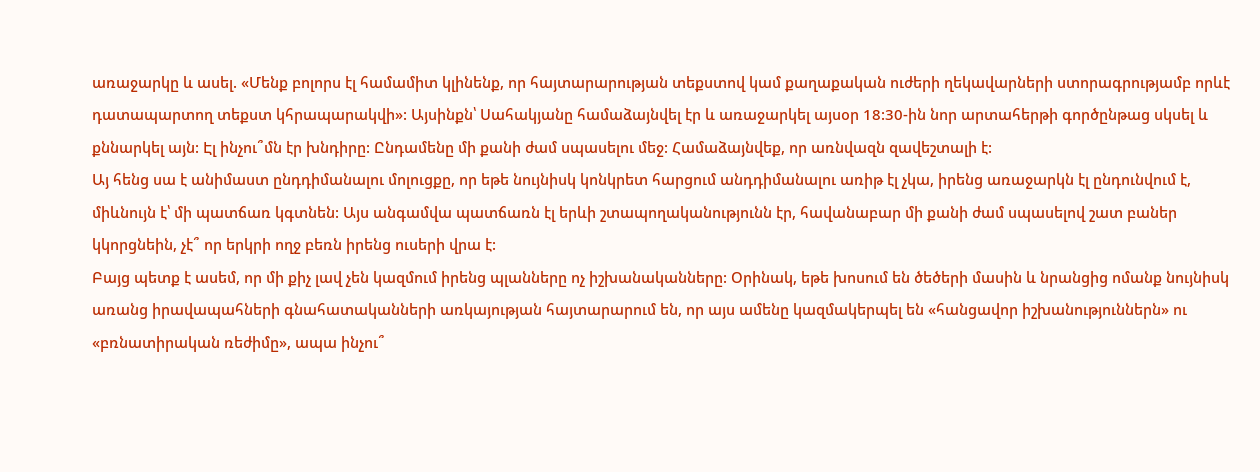առաջարկը և ասել. «Մենք բոլորս էլ համամիտ կլինենք, որ հայտարարության տեքստով կամ քաղաքական ուժերի ղեկավարների ստորագրությամբ որևէ դատապարտող տեքստ կհրապարակվի»: Այսինքն՝ Սահակյանը համաձայնվել էր և առաջարկել այսօր 18:30-ին նոր արտահերթի գործընթաց սկսել և քննարկել այն: Էլ ինչու՞մն էր խնդիրը: Ընդամենը մի քանի ժամ սպասելու մեջ: Համաձայնվեք, որ առնվազն զավեշտալի է:
Այ հենց սա է անիմաստ ընդդիմանալու մոլուցքը, որ եթե նույնիսկ կոնկրետ հարցում անդդիմանալու առիթ էլ չկա, իրենց առաջարկն էլ ընդունվում է, միևնույն է՝ մի պատճառ կգտնեն: Այս անգամվա պատճառն էլ երևի շտապողականությունն էր, հավանաբար մի քանի ժամ սպասելով շատ բաներ կկորցնեին, չէ՞ որ երկրի ողջ բեռն իրենց ուսերի վրա է:
Բայց պետք է ասեմ, որ մի քիչ լավ չեն կազմում իրենց պլանները ոչ իշխանականները: Օրինակ, եթե խոսում են ծեծերի մասին և նրանցից ոմանք նույնիսկ առանց իրավապահների գնահատականների առկայության հայտարարում են, որ այս ամենը կազմակերպել են «հանցավոր իշխանություններն» ու «բռնատիրական ռեժիմը», ապա ինչու՞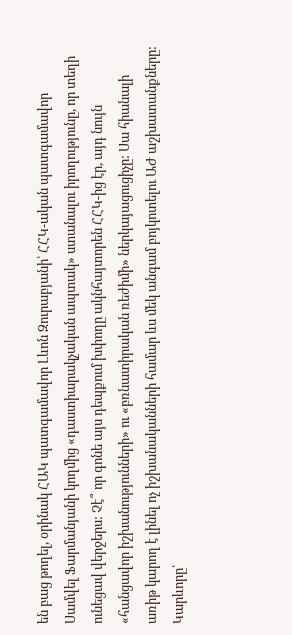են բաց թողել, օրինակ ՀԱԿ պատգամավոր Լևոն Զուրաբյանի՝ ՀՀԿ-ական պատգամավոր Սամվել Ֆարմանյանի կողմից «դաստիարակչական ապտակ» ստանալու իրողությունը, որ տեղի ունեցավ վերջերս: Չէ՞ որ գոնե այս դեպքում խփողը ակնհայտորեն ՀՀԿ-ից էր, այդ նույն «հանցավոր իշխանությունների» ու «բռնատիրական ռեժիմի» ներկայացուցիչը: Սա հիանալի առիթ կարող է լինել ոչ իշխանականների համար ևս մեկ անգամ բոյկոտելու ԱԺ աշխատանքները: Կարևորը՝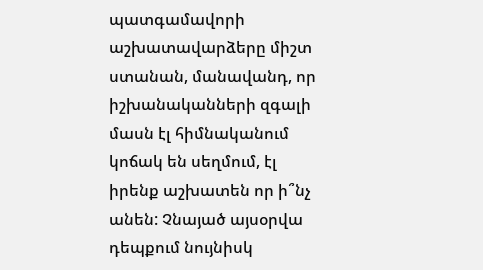պատգամավորի աշխատավարձերը միշտ ստանան, մանավանդ, որ իշխանականների զգալի մասն էլ հիմնականում կոճակ են սեղմում, էլ իրենք աշխատեն որ ի՞նչ անեն: Չնայած այսօրվա դեպքում նույնիսկ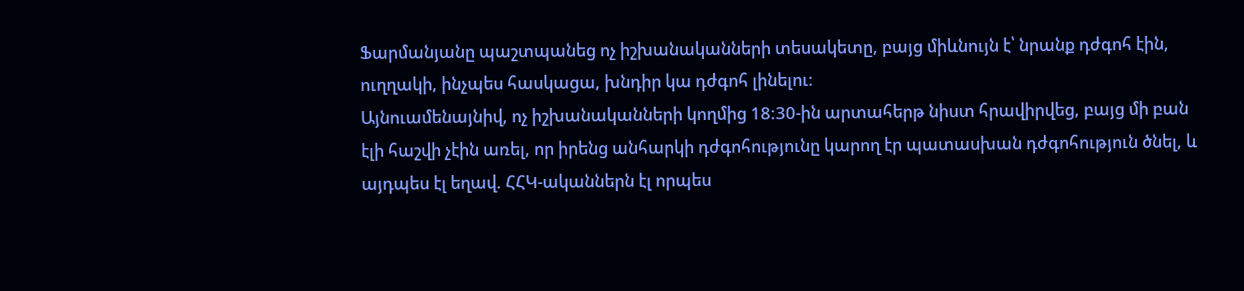Ֆարմանյանը պաշտպանեց ոչ իշխանականների տեսակետը, բայց միևնույն է՝ նրանք դժգոհ էին, ուղղակի, ինչպես հասկացա, խնդիր կա դժգոհ լինելու:
Այնուամենայնիվ, ոչ իշխանականների կողմից 18:30-ին արտահերթ նիստ հրավիրվեց, բայց մի բան էլի հաշվի չէին առել, որ իրենց անհարկի դժգոհությունը կարող էր պատասխան դժգոհություն ծնել, և այդպես էլ եղավ. ՀՀԿ-ականներն էլ որպես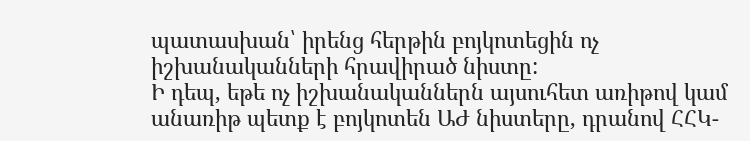պատասխան՝ իրենց հերթին բոյկոտեցին ոչ իշխանականների հրավիրած նիստը:
Ի դեպ, եթե ոչ իշխանականներն այսուհետ առիթով կամ անառիթ պետք է բոյկոտեն ԱԺ նիստերը, դրանով ՀՀԿ-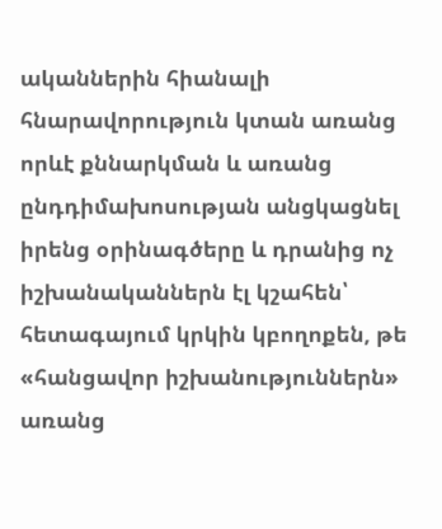ականներին հիանալի հնարավորություն կտան առանց որևէ քննարկման և առանց ընդդիմախոսության անցկացնել իրենց օրինագծերը և դրանից ոչ իշխանականներն էլ կշահեն՝ հետագայում կրկին կբողոքեն, թե «հանցավոր իշխանություններն» առանց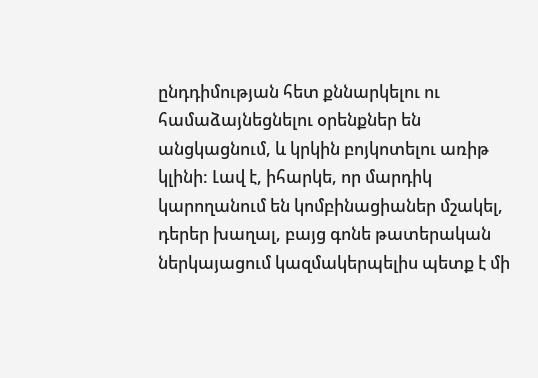ընդդիմության հետ քննարկելու ու համաձայնեցնելու օրենքներ են անցկացնում, և կրկին բոյկոտելու առիթ կլինի: Լավ է, իհարկե, որ մարդիկ կարողանում են կոմբինացիաներ մշակել, դերեր խաղալ, բայց գոնե թատերական ներկայացում կազմակերպելիս պետք է մի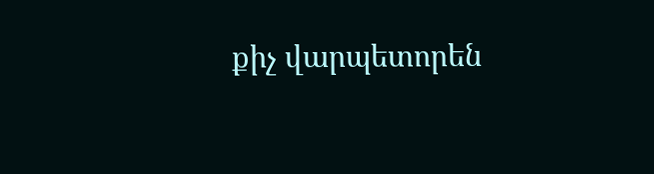քիչ վարպետորեն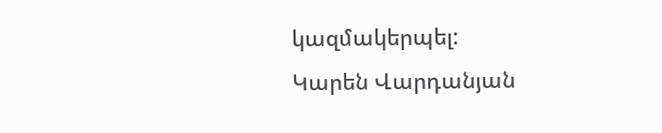կազմակերպել:
Կարեն Վարդանյան